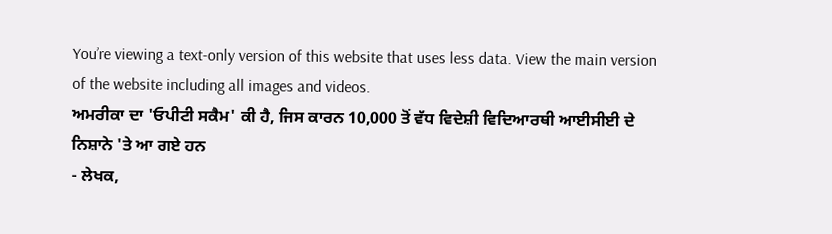You’re viewing a text-only version of this website that uses less data. View the main version of the website including all images and videos.
ਅਮਰੀਕਾ ਦਾ 'ਓਪੀਟੀ ਸਕੈਮ' ਕੀ ਹੈ, ਜਿਸ ਕਾਰਨ 10,000 ਤੋਂ ਵੱਧ ਵਿਦੇਸ਼ੀ ਵਿਦਿਆਰਥੀ ਆਈਸੀਈ ਦੇ ਨਿਸ਼ਾਨੇ 'ਤੇ ਆ ਗਏ ਹਨ
- ਲੇਖਕ,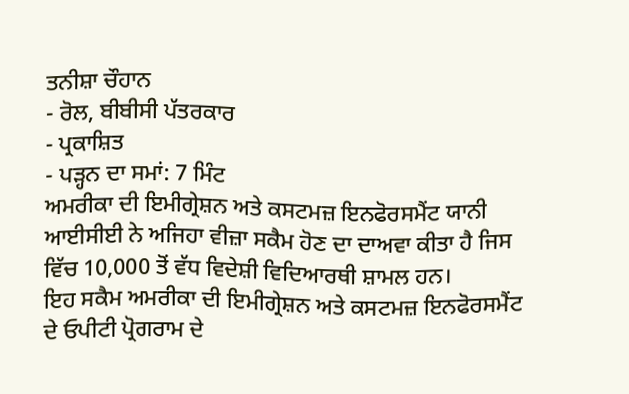ਤਨੀਸ਼ਾ ਚੌਹਾਨ
- ਰੋਲ, ਬੀਬੀਸੀ ਪੱਤਰਕਾਰ
- ਪ੍ਰਕਾਸ਼ਿਤ
- ਪੜ੍ਹਨ ਦਾ ਸਮਾਂ: 7 ਮਿੰਟ
ਅਮਰੀਕਾ ਦੀ ਇਮੀਗ੍ਰੇਸ਼ਨ ਅਤੇ ਕਸਟਮਜ਼ ਇਨਫੋਰਸਮੈਂਟ ਯਾਨੀ ਆਈਸੀਈ ਨੇ ਅਜਿਹਾ ਵੀਜ਼ਾ ਸਕੈਮ ਹੋਣ ਦਾ ਦਾਅਵਾ ਕੀਤਾ ਹੈ ਜਿਸ ਵਿੱਚ 10,000 ਤੋਂ ਵੱਧ ਵਿਦੇਸ਼ੀ ਵਿਦਿਆਰਥੀ ਸ਼ਾਮਲ ਹਨ।
ਇਹ ਸਕੈਮ ਅਮਰੀਕਾ ਦੀ ਇਮੀਗ੍ਰੇਸ਼ਨ ਅਤੇ ਕਸਟਮਜ਼ ਇਨਫੋਰਸਮੈਂਟ ਦੇ ਓਪੀਟੀ ਪ੍ਰੋਗਰਾਮ ਦੇ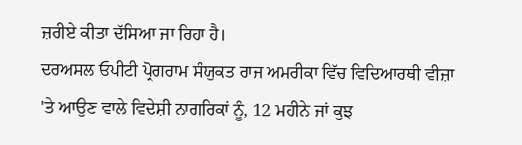ਜ਼ਰੀਏ ਕੀਤਾ ਦੱਸਿਆ ਜਾ ਰਿਹਾ ਹੈ।
ਦਰਅਸਲ ਓਪੀਟੀ ਪ੍ਰੋਗਰਾਮ ਸੰਯੁਕਤ ਰਾਜ ਅਮਰੀਕਾ ਵਿੱਚ ਵਿਦਿਆਰਥੀ ਵੀਜ਼ਾ 'ਤੇ ਆਉਣ ਵਾਲੇ ਵਿਦੇਸ਼ੀ ਨਾਗਰਿਕਾਂ ਨੂੰ, 12 ਮਹੀਨੇ ਜਾਂ ਕੁਝ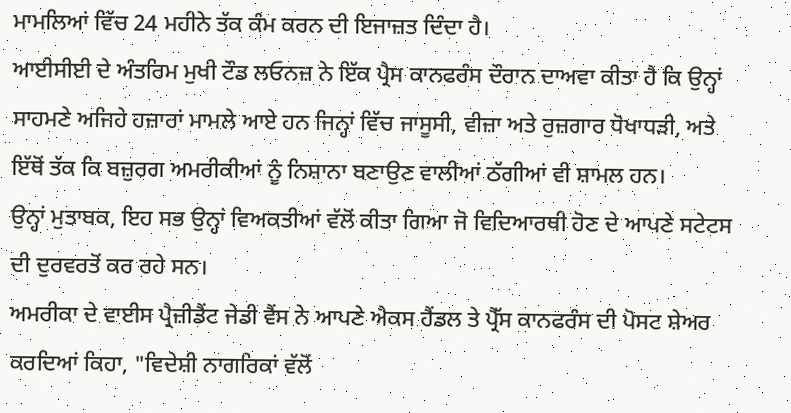ਮਾਮਲਿਆਂ ਵਿੱਚ 24 ਮਹੀਨੇ ਤੱਕ ਕੰਮ ਕਰਨ ਦੀ ਇਜਾਜ਼ਤ ਦਿੰਦਾ ਹੈ।
ਆਈਸੀਈ ਦੇ ਅੰਤਰਿਮ ਮੁਖੀ ਟੌਡ ਲਓਨਜ਼ ਨੇ ਇੱਕ ਪ੍ਰੈਸ ਕਾਨਫਰੰਸ ਦੌਰਾਨ ਦਾਅਵਾ ਕੀਤਾ ਹੈ ਕਿ ਉਨ੍ਹਾਂ ਸਾਹਮਣੇ ਅਜਿਹੇ ਹਜ਼ਾਰਾਂ ਮਾਮਲੇ ਆਏ ਹਨ ਜਿਨ੍ਹਾਂ ਵਿੱਚ ਜਾਸੂਸੀ, ਵੀਜ਼ਾ ਅਤੇ ਰੁਜ਼ਗਾਰ ਧੋਖਾਧੜੀ, ਅਤੇ ਇੱਥੋਂ ਤੱਕ ਕਿ ਬਜ਼ੁਰਗ ਅਮਰੀਕੀਆਂ ਨੂੰ ਨਿਸ਼ਾਨਾ ਬਣਾਉਣ ਵਾਲੀਆਂ ਠੱਗੀਆਂ ਵੀ ਸ਼ਾਮਲ ਹਨ।
ਉਨ੍ਹਾਂ ਮੁਤਾਬਕ, ਇਹ ਸਭ ਉਨ੍ਹਾਂ ਵਿਅਕਤੀਆਂ ਵੱਲੋਂ ਕੀਤਾ ਗਿਆ ਜੋ ਵਿਦਿਆਰਥੀ ਹੋਣ ਦੇ ਆਪਣੇ ਸਟੇਟਸ ਦੀ ਦੁਰਵਰਤੋਂ ਕਰ ਰਹੇ ਸਨ।
ਅਮਰੀਕਾ ਦੇ ਵਾਈਸ ਪ੍ਰੈਜ਼ੀਡੈਂਟ ਜੇਡੀ ਵੈਂਸ ਨੇ ਆਪਣੇ ਐਕਸ ਹੈਂਡਲ ਤੇ ਪ੍ਰੈੱਸ ਕਾਨਫਰੰਸ ਦੀ ਪੋਸਟ ਸ਼ੇਅਰ ਕਰਦਿਆਂ ਕਿਹਾ, "ਵਿਦੇਸ਼ੀ ਨਾਗਰਿਕਾਂ ਵੱਲੋਂ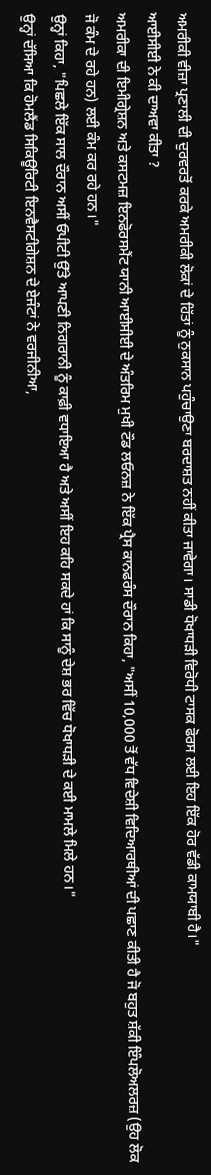ਅਮਰੀਕੀ ਵੀਜ਼ਾ ਪ੍ਰਣਾਲੀ ਦੀ ਦੁਰਵਰਤੋਂ ਕਰਕੇ ਅਮਰੀਕੀ ਲੋਕਾਂ ਦੇ ਹਿੱਤਾਂ ਨੂੰ ਨੁਕਸਾਨ ਪਹੁੰਚਾਉਣਾ ਬਰਦਾਸ਼ਤ ਨਹੀਂ ਕੀਤਾ ਜਾਵੇਗਾ। ਸਾਡੀ ਧੋਖਾਧੜੀ ਵਿਰੋਧੀ ਟਾਸਕ ਫੋਰਸ ਲਈ ਇਹ ਇੱਕ ਹੋਰ ਵੱਡੀ ਕਾਮਯਾਬੀ ਹੈ।"
ਆਈਸੀਈ ਨੇ ਕੀ ਦਾਅਵਾ ਕੀਤਾ ?
ਅਮਰੀਕਾ ਦੀ ਇਮੀਗ੍ਰੇਸ਼ਨ ਅਤੇ ਕਸਟਮਜ਼ ਇਨਫੋਰਸਮੈਂਟ ਯਾਨੀ ਆਈਸੀਈ ਦੇ ਅੰਤਰਿਮ ਮੁਖੀ ਟੌਡ ਲਓਨਜ਼ ਨੇ ਇੱਕ ਪ੍ਰੈਸ ਕਾਨਫਰੰਸ ਦੌਰਾਨ ਕਿਹਾ, "ਅਸੀਂ 10,000 ਤੋਂ ਵੱਧ ਵਿਦੇਸ਼ੀ ਵਿਦਿਆਰਥੀਆਂ ਦੀ ਪਛਾਣ ਕੀਤੀ ਹੈ ਜੋ ਬਹੁਤ ਸ਼ੱਕੀ ਇੰਪਲੋਅਲਰਜ਼ (ਉਹ ਲੋਕ ਜੋ ਕੰਮ ਦੇ ਰਹੇ ਹਨ) ਲਈ ਕੰਮ ਕਰ ਰਹੇ ਹਨ।"
ਉਨ੍ਹਾਂ ਕਿਹਾ, "ਪਿਛਲੇ ਇੱਕ ਸਾਲ ਦੌਰਾਨ ਅਸੀਂ ਓਪੀਟੀ ਉੱਤੇ ਆਪਣੀ ਨਿਗਰਾਨੀ ਨੂੰ ਕਾਫ਼ੀ ਵਧਾਇਆ ਹੈ ਅਤੇ ਅਸੀਂ ਇਹ ਕਹਿ ਸਕਦੇ ਹਾਂ ਕਿ ਸਾਨੂੰ ਦੇਸ਼ ਭਰ ਵਿੱਚ ਧੋਖਾਧੜੀ ਦੇ ਕਈ ਮਾਮਲੇ ਮਿਲੇ ਹਨ।"
ਉਨ੍ਹਾਂ ਦੱਸਿਆ ਕਿ ਹੋਮਲੈਂਡ ਸਿਕਿਊਰਿਟੀ ਇਨਵੈਸਟੀਗੇਸ਼ਨ ਦੇ ਏਜੰਟਾਂ ਨੇ ਵਰਜੀਨੀਆ,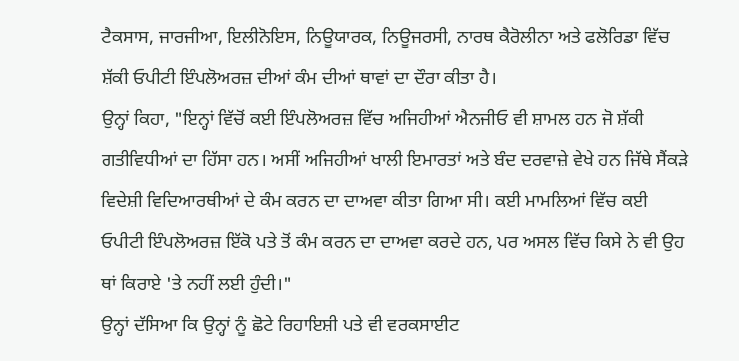ਟੈਕਸਾਸ, ਜਾਰਜੀਆ, ਇਲੀਨੋਇਸ, ਨਿਊਯਾਰਕ, ਨਿਊਜਰਸੀ, ਨਾਰਥ ਕੈਰੋਲੀਨਾ ਅਤੇ ਫਲੋਰਿਡਾ ਵਿੱਚ ਸ਼ੱਕੀ ਓਪੀਟੀ ਇੰਪਲੋਅਰਜ਼ ਦੀਆਂ ਕੰਮ ਦੀਆਂ ਥਾਵਾਂ ਦਾ ਦੌਰਾ ਕੀਤਾ ਹੈ।
ਉਨ੍ਹਾਂ ਕਿਹਾ, "ਇਨ੍ਹਾਂ ਵਿੱਚੋਂ ਕਈ ਇੰਪਲੋਅਰਜ਼ ਵਿੱਚ ਅਜਿਹੀਆਂ ਐਨਜੀਓ ਵੀ ਸ਼ਾਮਲ ਹਨ ਜੋ ਸ਼ੱਕੀ ਗਤੀਵਿਧੀਆਂ ਦਾ ਹਿੱਸਾ ਹਨ। ਅਸੀਂ ਅਜਿਹੀਆਂ ਖਾਲੀ ਇਮਾਰਤਾਂ ਅਤੇ ਬੰਦ ਦਰਵਾਜ਼ੇ ਵੇਖੇ ਹਨ ਜਿੱਥੇ ਸੈਂਕੜੇ ਵਿਦੇਸ਼ੀ ਵਿਦਿਆਰਥੀਆਂ ਦੇ ਕੰਮ ਕਰਨ ਦਾ ਦਾਅਵਾ ਕੀਤਾ ਗਿਆ ਸੀ। ਕਈ ਮਾਮਲਿਆਂ ਵਿੱਚ ਕਈ ਓਪੀਟੀ ਇੰਪਲੋਅਰਜ਼ ਇੱਕੋ ਪਤੇ ਤੋਂ ਕੰਮ ਕਰਨ ਦਾ ਦਾਅਵਾ ਕਰਦੇ ਹਨ, ਪਰ ਅਸਲ ਵਿੱਚ ਕਿਸੇ ਨੇ ਵੀ ਉਹ ਥਾਂ ਕਿਰਾਏ 'ਤੇ ਨਹੀਂ ਲਈ ਹੁੰਦੀ।"
ਉਨ੍ਹਾਂ ਦੱਸਿਆ ਕਿ ਉਨ੍ਹਾਂ ਨੂੰ ਛੋਟੇ ਰਿਹਾਇਸ਼ੀ ਪਤੇ ਵੀ ਵਰਕਸਾਈਟ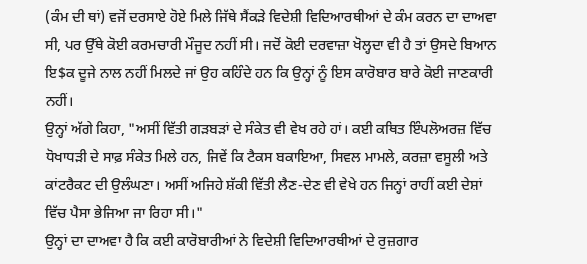(ਕੰਮ ਦੀ ਥਾਂ) ਵਜੋਂ ਦਰਸਾਏ ਹੋਏ ਮਿਲੇ ਜਿੱਥੇ ਸੈਂਕੜੇ ਵਿਦੇਸ਼ੀ ਵਿਦਿਆਰਥੀਆਂ ਦੇ ਕੰਮ ਕਰਨ ਦਾ ਦਾਅਵਾ ਸੀ, ਪਰ ਉੱਥੇ ਕੋਈ ਕਰਮਚਾਰੀ ਮੌਜੂਦ ਨਹੀਂ ਸੀ। ਜਦੋਂ ਕੋਈ ਦਰਵਾਜ਼ਾ ਖੋਲ੍ਹਦਾ ਵੀ ਹੈ ਤਾਂ ਉਸਦੇ ਬਿਆਨ ਇ$ਕ ਦੂਜੇ ਨਾਲ ਨਹੀਂ ਮਿਲਦੇ ਜਾਂ ਉਹ ਕਹਿੰਦੇ ਹਨ ਕਿ ਉਨ੍ਹਾਂ ਨੂੰ ਇਸ ਕਾਰੋਬਾਰ ਬਾਰੇ ਕੋਈ ਜਾਣਕਾਰੀ ਨਹੀਂ।
ਉਨ੍ਹਾਂ ਅੱਗੇ ਕਿਹਾ, "ਅਸੀਂ ਵਿੱਤੀ ਗੜਬੜਾਂ ਦੇ ਸੰਕੇਤ ਵੀ ਵੇਖ ਰਹੇ ਹਾਂ। ਕਈ ਕਥਿਤ ਇੰਪਲੋਅਰਜ਼ ਵਿੱਚ ਧੋਖਾਧੜੀ ਦੇ ਸਾਫ਼ ਸੰਕੇਤ ਮਿਲੇ ਹਨ, ਜਿਵੇਂ ਕਿ ਟੈਕਸ ਬਕਾਇਆ, ਸਿਵਲ ਮਾਮਲੇ, ਕਰਜ਼ਾ ਵਸੂਲੀ ਅਤੇ ਕਾਂਟਰੈਕਟ ਦੀ ਉਲੰਘਣਾ। ਅਸੀਂ ਅਜਿਹੇ ਸ਼ੱਕੀ ਵਿੱਤੀ ਲੈਣ-ਦੇਣ ਵੀ ਵੇਖੇ ਹਨ ਜਿਨ੍ਹਾਂ ਰਾਹੀਂ ਕਈ ਦੇਸ਼ਾਂ ਵਿੱਚ ਪੈਸਾ ਭੇਜਿਆ ਜਾ ਰਿਹਾ ਸੀ।"
ਉਨ੍ਹਾਂ ਦਾ ਦਾਅਵਾ ਹੈ ਕਿ ਕਈ ਕਾਰੋਬਾਰੀਆਂ ਨੇ ਵਿਦੇਸ਼ੀ ਵਿਦਿਆਰਥੀਆਂ ਦੇ ਰੁਜ਼ਗਾਰ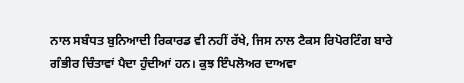ਨਾਲ ਸਬੰਧਤ ਬੁਨਿਆਦੀ ਰਿਕਾਰਡ ਵੀ ਨਹੀਂ ਰੱਖੇ, ਜਿਸ ਨਾਲ ਟੈਕਸ ਰਿਪੋਰਟਿੰਗ ਬਾਰੇ ਗੰਭੀਰ ਚਿੰਤਾਵਾਂ ਪੈਦਾ ਹੁੰਦੀਆਂ ਹਨ। ਕੁਝ ਇੰਪਲੋਅਰ ਦਾਅਵਾ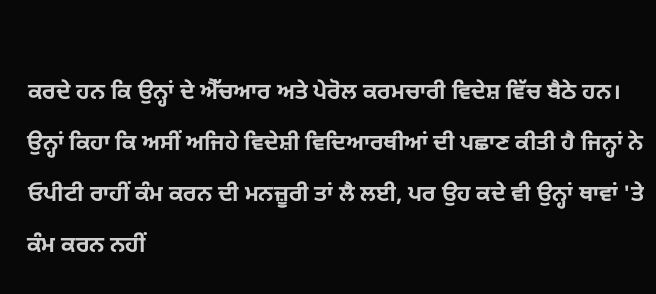ਕਰਦੇ ਹਨ ਕਿ ਉਨ੍ਹਾਂ ਦੇ ਐੱਚਆਰ ਅਤੇ ਪੇਰੋਲ ਕਰਮਚਾਰੀ ਵਿਦੇਸ਼ ਵਿੱਚ ਬੈਠੇ ਹਨ।
ਉਨ੍ਹਾਂ ਕਿਹਾ ਕਿ ਅਸੀਂ ਅਜਿਹੇ ਵਿਦੇਸ਼ੀ ਵਿਦਿਆਰਥੀਆਂ ਦੀ ਪਛਾਣ ਕੀਤੀ ਹੈ ਜਿਨ੍ਹਾਂ ਨੇ ਓਪੀਟੀ ਰਾਹੀਂ ਕੰਮ ਕਰਨ ਦੀ ਮਨਜ਼ੂਰੀ ਤਾਂ ਲੈ ਲਈ, ਪਰ ਉਹ ਕਦੇ ਵੀ ਉਨ੍ਹਾਂ ਥਾਵਾਂ 'ਤੇ ਕੰਮ ਕਰਨ ਨਹੀਂ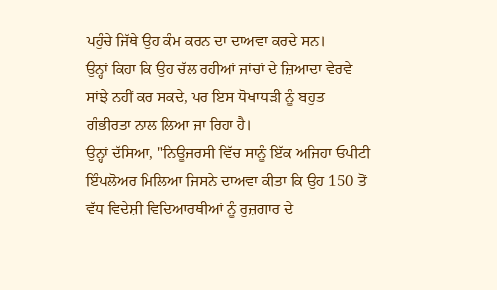ਪਹੁੰਚੇ ਜਿੱਥੇ ਉਹ ਕੰਮ ਕਰਨ ਦਾ ਦਾਅਵਾ ਕਰਦੇ ਸਨ।
ਉਨ੍ਹਾਂ ਕਿਹਾ ਕਿ ਉਹ ਚੱਲ ਰਹੀਆਂ ਜਾਂਚਾਂ ਦੇ ਜ਼ਿਆਦਾ ਵੇਰਵੇ ਸਾਂਝੇ ਨਹੀਂ ਕਰ ਸਕਦੇ, ਪਰ ਇਸ ਧੋਖਾਧੜੀ ਨੂੰ ਬਹੁਤ ਗੰਭੀਰਤਾ ਨਾਲ ਲਿਆ ਜਾ ਰਿਹਾ ਹੈ।
ਉਨ੍ਹਾਂ ਦੱਸਿਆ, "ਨਿਊਜਰਸੀ ਵਿੱਚ ਸਾਨੂੰ ਇੱਕ ਅਜਿਹਾ ਓਪੀਟੀ ਇੰਪਲੋਅਰ ਮਿਲਿਆ ਜਿਸਨੇ ਦਾਅਵਾ ਕੀਤਾ ਕਿ ਉਹ 150 ਤੋਂ ਵੱਧ ਵਿਦੇਸ਼ੀ ਵਿਦਿਆਰਥੀਆਂ ਨੂੰ ਰੁਜ਼ਗਾਰ ਦੇ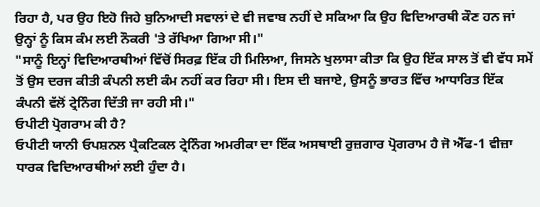ਰਿਹਾ ਹੈ, ਪਰ ਉਹ ਇਹੋ ਜਿਹੇ ਬੁਨਿਆਦੀ ਸਵਾਲਾਂ ਦੇ ਵੀ ਜਵਾਬ ਨਹੀਂ ਦੇ ਸਕਿਆ ਕਿ ਉਹ ਵਿਦਿਆਰਥੀ ਕੌਣ ਹਨ ਜਾਂ ਉਨ੍ਹਾਂ ਨੂੰ ਕਿਸ ਕੰਮ ਲਈ ਨੌਕਰੀ 'ਤੇ ਰੱਖਿਆ ਗਿਆ ਸੀ।"
"ਸਾਨੂੰ ਇਨ੍ਹਾਂ ਵਿਦਿਆਰਥੀਆਂ ਵਿੱਚੋਂ ਸਿਰਫ਼ ਇੱਕ ਹੀ ਮਿਲਿਆ, ਜਿਸਨੇ ਖੁਲਾਸਾ ਕੀਤਾ ਕਿ ਉਹ ਇੱਕ ਸਾਲ ਤੋਂ ਵੀ ਵੱਧ ਸਮੇਂ ਤੋਂ ਉਸ ਦਰਜ ਕੀਤੀ ਕੰਪਨੀ ਲਈ ਕੰਮ ਨਹੀਂ ਕਰ ਰਿਹਾ ਸੀ। ਇਸ ਦੀ ਬਜਾਏ, ਉਸਨੂੰ ਭਾਰਤ ਵਿੱਚ ਆਧਾਰਿਤ ਇੱਕ ਕੰਪਨੀ ਵੱਲੋਂ ਟ੍ਰੇਨਿੰਗ ਦਿੱਤੀ ਜਾ ਰਹੀ ਸੀ।"
ਓਪੀਟੀ ਪ੍ਰੋਗਰਾਮ ਕੀ ਹੈ?
ਓਪੀਟੀ ਯਾਨੀ ਓਪਸ਼ਨਲ ਪ੍ਰੈਕਟਿਕਲ ਟ੍ਰੇਨਿੰਗ ਅਮਰੀਕਾ ਦਾ ਇੱਕ ਅਸਥਾਈ ਰੁਜ਼ਗਾਰ ਪ੍ਰੋਗਰਾਮ ਹੈ ਜੋ ਐੱਫ-1 ਵੀਜ਼ਾ ਧਾਰਕ ਵਿਦਿਆਰਥੀਆਂ ਲਈ ਹੁੰਦਾ ਹੈ।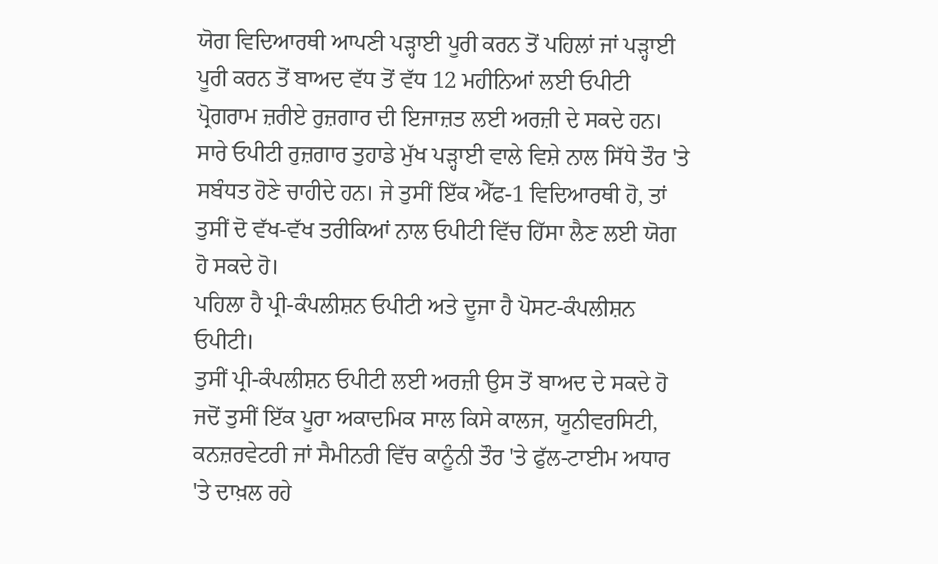ਯੋਗ ਵਿਦਿਆਰਥੀ ਆਪਣੀ ਪੜ੍ਹਾਈ ਪੂਰੀ ਕਰਨ ਤੋਂ ਪਹਿਲਾਂ ਜਾਂ ਪੜ੍ਹਾਈ ਪੂਰੀ ਕਰਨ ਤੋਂ ਬਾਅਦ ਵੱਧ ਤੋਂ ਵੱਧ 12 ਮਹੀਨਿਆਂ ਲਈ ਓਪੀਟੀ ਪ੍ਰੋਗਰਾਮ ਜ਼ਰੀਏ ਰੁਜ਼ਗਾਰ ਦੀ ਇਜਾਜ਼ਤ ਲਈ ਅਰਜ਼ੀ ਦੇ ਸਕਦੇ ਹਨ।
ਸਾਰੇ ਓਪੀਟੀ ਰੁਜ਼ਗਾਰ ਤੁਹਾਡੇ ਮੁੱਖ ਪੜ੍ਹਾਈ ਵਾਲੇ ਵਿਸ਼ੇ ਨਾਲ ਸਿੱਧੇ ਤੌਰ 'ਤੇ ਸਬੰਧਤ ਹੋਣੇ ਚਾਹੀਦੇ ਹਨ। ਜੇ ਤੁਸੀਂ ਇੱਕ ਐੱਫ-1 ਵਿਦਿਆਰਥੀ ਹੋ, ਤਾਂ ਤੁਸੀਂ ਦੋ ਵੱਖ-ਵੱਖ ਤਰੀਕਿਆਂ ਨਾਲ ਓਪੀਟੀ ਵਿੱਚ ਹਿੱਸਾ ਲੈਣ ਲਈ ਯੋਗ ਹੋ ਸਕਦੇ ਹੋ।
ਪਹਿਲਾ ਹੈ ਪ੍ਰੀ-ਕੰਪਲੀਸ਼ਨ ਓਪੀਟੀ ਅਤੇ ਦੂਜਾ ਹੈ ਪੋਸਟ-ਕੰਪਲੀਸ਼ਨ ਓਪੀਟੀ।
ਤੁਸੀਂ ਪ੍ਰੀ-ਕੰਪਲੀਸ਼ਨ ਓਪੀਟੀ ਲਈ ਅਰਜ਼ੀ ਉਸ ਤੋਂ ਬਾਅਦ ਦੇ ਸਕਦੇ ਹੋ ਜਦੋਂ ਤੁਸੀਂ ਇੱਕ ਪੂਰਾ ਅਕਾਦਮਿਕ ਸਾਲ ਕਿਸੇ ਕਾਲਜ, ਯੂਨੀਵਰਸਿਟੀ, ਕਨਜ਼ਰਵੇਟਰੀ ਜਾਂ ਸੈਮੀਨਰੀ ਵਿੱਚ ਕਾਨੂੰਨੀ ਤੌਰ 'ਤੇ ਫੁੱਲ-ਟਾਈਮ ਅਧਾਰ 'ਤੇ ਦਾਖ਼ਲ ਰਹੇ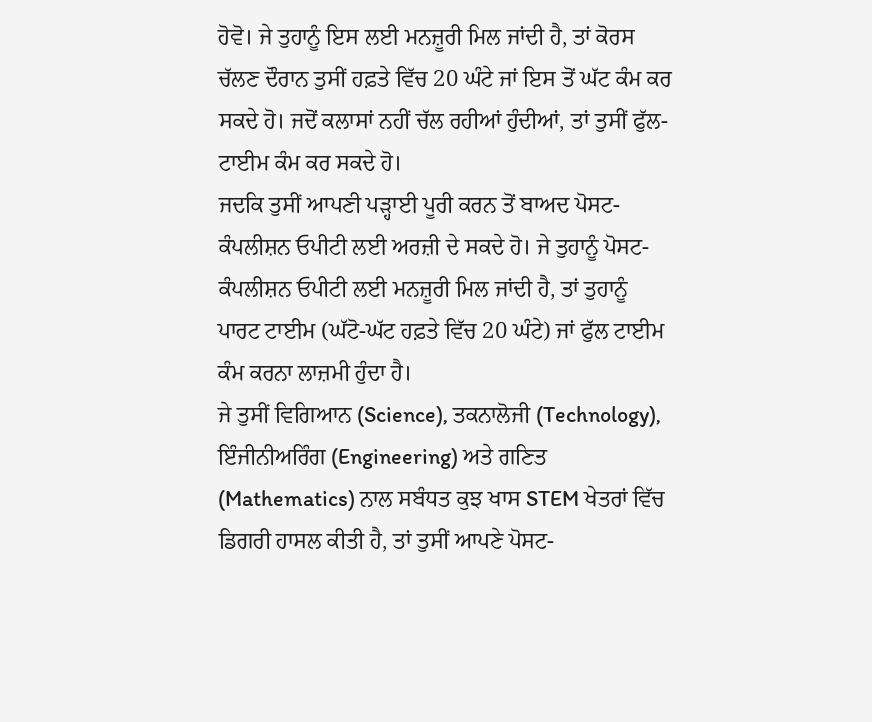ਹੋਵੋ। ਜੇ ਤੁਹਾਨੂੰ ਇਸ ਲਈ ਮਨਜ਼ੂਰੀ ਮਿਲ ਜਾਂਦੀ ਹੈ, ਤਾਂ ਕੋਰਸ ਚੱਲਣ ਦੌਰਾਨ ਤੁਸੀਂ ਹਫ਼ਤੇ ਵਿੱਚ 20 ਘੰਟੇ ਜਾਂ ਇਸ ਤੋਂ ਘੱਟ ਕੰਮ ਕਰ ਸਕਦੇ ਹੋ। ਜਦੋਂ ਕਲਾਸਾਂ ਨਹੀਂ ਚੱਲ ਰਹੀਆਂ ਹੁੰਦੀਆਂ, ਤਾਂ ਤੁਸੀਂ ਫੁੱਲ-ਟਾਈਮ ਕੰਮ ਕਰ ਸਕਦੇ ਹੋ।
ਜਦਕਿ ਤੁਸੀਂ ਆਪਣੀ ਪੜ੍ਹਾਈ ਪੂਰੀ ਕਰਨ ਤੋਂ ਬਾਅਦ ਪੋਸਟ-ਕੰਪਲੀਸ਼ਨ ਓਪੀਟੀ ਲਈ ਅਰਜ਼ੀ ਦੇ ਸਕਦੇ ਹੋ। ਜੇ ਤੁਹਾਨੂੰ ਪੋਸਟ-ਕੰਪਲੀਸ਼ਨ ਓਪੀਟੀ ਲਈ ਮਨਜ਼ੂਰੀ ਮਿਲ ਜਾਂਦੀ ਹੈ, ਤਾਂ ਤੁਹਾਨੂੰ ਪਾਰਟ ਟਾਈਮ (ਘੱਟੋ-ਘੱਟ ਹਫ਼ਤੇ ਵਿੱਚ 20 ਘੰਟੇ) ਜਾਂ ਫੁੱਲ ਟਾਈਮ ਕੰਮ ਕਰਨਾ ਲਾਜ਼ਮੀ ਹੁੰਦਾ ਹੈ।
ਜੇ ਤੁਸੀਂ ਵਿਗਿਆਨ (Science), ਤਕਨਾਲੋਜੀ (Technology), ਇੰਜੀਨੀਅਰਿੰਗ (Engineering) ਅਤੇ ਗਣਿਤ (Mathematics) ਨਾਲ ਸਬੰਧਤ ਕੁਝ ਖਾਸ STEM ਖੇਤਰਾਂ ਵਿੱਚ ਡਿਗਰੀ ਹਾਸਲ ਕੀਤੀ ਹੈ, ਤਾਂ ਤੁਸੀਂ ਆਪਣੇ ਪੋਸਟ-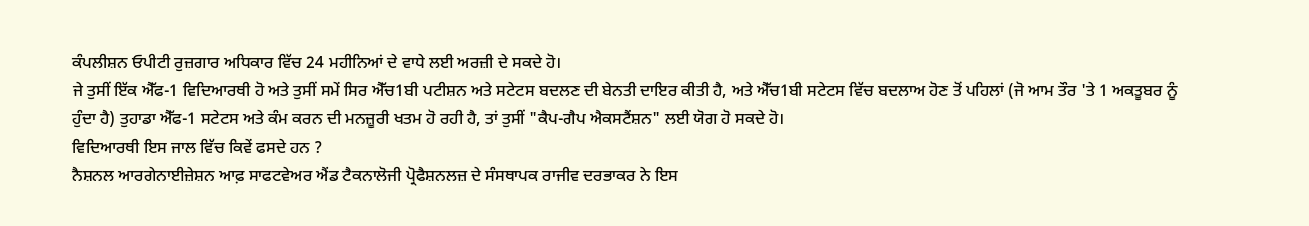ਕੰਪਲੀਸ਼ਨ ਓਪੀਟੀ ਰੁਜ਼ਗਾਰ ਅਧਿਕਾਰ ਵਿੱਚ 24 ਮਹੀਨਿਆਂ ਦੇ ਵਾਧੇ ਲਈ ਅਰਜ਼ੀ ਦੇ ਸਕਦੇ ਹੋ।
ਜੇ ਤੁਸੀਂ ਇੱਕ ਐੱਫ-1 ਵਿਦਿਆਰਥੀ ਹੋ ਅਤੇ ਤੁਸੀਂ ਸਮੇਂ ਸਿਰ ਐੱਚ1ਬੀ ਪਟੀਸ਼ਨ ਅਤੇ ਸਟੇਟਸ ਬਦਲਣ ਦੀ ਬੇਨਤੀ ਦਾਇਰ ਕੀਤੀ ਹੈ, ਅਤੇ ਐੱਚ1ਬੀ ਸਟੇਟਸ ਵਿੱਚ ਬਦਲਾਅ ਹੋਣ ਤੋਂ ਪਹਿਲਾਂ (ਜੋ ਆਮ ਤੌਰ 'ਤੇ 1 ਅਕਤੂਬਰ ਨੂੰ ਹੁੰਦਾ ਹੈ) ਤੁਹਾਡਾ ਐੱਫ-1 ਸਟੇਟਸ ਅਤੇ ਕੰਮ ਕਰਨ ਦੀ ਮਨਜ਼ੂਰੀ ਖਤਮ ਹੋ ਰਹੀ ਹੈ, ਤਾਂ ਤੁਸੀਂ "ਕੈਪ-ਗੈਪ ਐਕਸਟੈਂਸ਼ਨ" ਲਈ ਯੋਗ ਹੋ ਸਕਦੇ ਹੋ।
ਵਿਦਿਆਰਥੀ ਇਸ ਜਾਲ ਵਿੱਚ ਕਿਵੇਂ ਫਸਦੇ ਹਨ ?
ਨੈਸ਼ਨਲ ਆਰਗੇਨਾਈਜ਼ੇਸ਼ਨ ਆਫ਼ ਸਾਫਟਵੇਅਰ ਐਂਡ ਟੈਕਨਾਲੋਜੀ ਪ੍ਰੋਫੈਸ਼ਨਲਜ਼ ਦੇ ਸੰਸਥਾਪਕ ਰਾਜੀਵ ਦਰਭਾਕਰ ਨੇ ਇਸ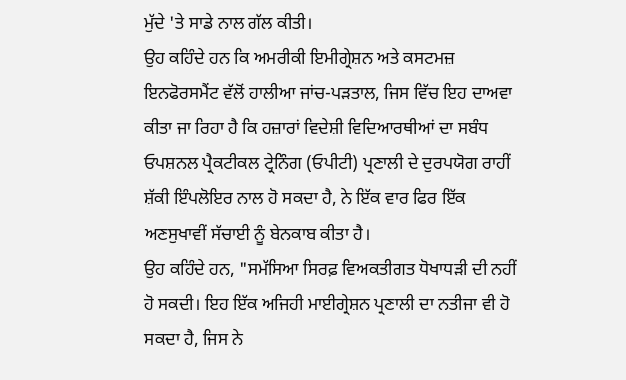ਮੁੱਦੇ 'ਤੇ ਸਾਡੇ ਨਾਲ ਗੱਲ ਕੀਤੀ।
ਉਹ ਕਹਿੰਦੇ ਹਨ ਕਿ ਅਮਰੀਕੀ ਇਮੀਗ੍ਰੇਸ਼ਨ ਅਤੇ ਕਸਟਮਜ਼ ਇਨਫੋਰਸਮੈਂਟ ਵੱਲੋਂ ਹਾਲੀਆ ਜਾਂਚ-ਪੜਤਾਲ, ਜਿਸ ਵਿੱਚ ਇਹ ਦਾਅਵਾ ਕੀਤਾ ਜਾ ਰਿਹਾ ਹੈ ਕਿ ਹਜ਼ਾਰਾਂ ਵਿਦੇਸ਼ੀ ਵਿਦਿਆਰਥੀਆਂ ਦਾ ਸਬੰਧ ਓਪਸ਼ਨਲ ਪ੍ਰੈਕਟੀਕਲ ਟ੍ਰੇਨਿੰਗ (ਓਪੀਟੀ) ਪ੍ਰਣਾਲੀ ਦੇ ਦੁਰਪਯੋਗ ਰਾਹੀਂ ਸ਼ੱਕੀ ਇੰਪਲੋਇਰ ਨਾਲ ਹੋ ਸਕਦਾ ਹੈ, ਨੇ ਇੱਕ ਵਾਰ ਫਿਰ ਇੱਕ ਅਣਸੁਖਾਵੀਂ ਸੱਚਾਈ ਨੂੰ ਬੇਨਕਾਬ ਕੀਤਾ ਹੈ।
ਉਹ ਕਹਿੰਦੇ ਹਨ, "ਸਮੱਸਿਆ ਸਿਰਫ਼ ਵਿਅਕਤੀਗਤ ਧੋਖਾਧੜੀ ਦੀ ਨਹੀਂ ਹੋ ਸਕਦੀ। ਇਹ ਇੱਕ ਅਜਿਹੀ ਮਾਈਗ੍ਰੇਸ਼ਨ ਪ੍ਰਣਾਲੀ ਦਾ ਨਤੀਜਾ ਵੀ ਹੋ ਸਕਦਾ ਹੈ, ਜਿਸ ਨੇ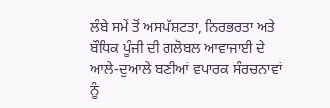ਲੰਬੇ ਸਮੇਂ ਤੋਂ ਅਸਪੱਸ਼ਟਤਾ, ਨਿਰਭਰਤਾ ਅਤੇ ਬੌਧਿਕ ਪੂੰਜੀ ਦੀ ਗਲੋਬਲ ਆਵਾਜਾਈ ਦੇ ਆਲੇ-ਦੁਆਲੇ ਬਣੀਆਂ ਵਪਾਰਕ ਸੰਰਚਨਾਵਾਂ ਨੂੰ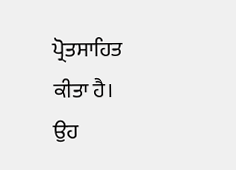ਪ੍ਰੋਤਸਾਹਿਤ ਕੀਤਾ ਹੈ।
ਉਹ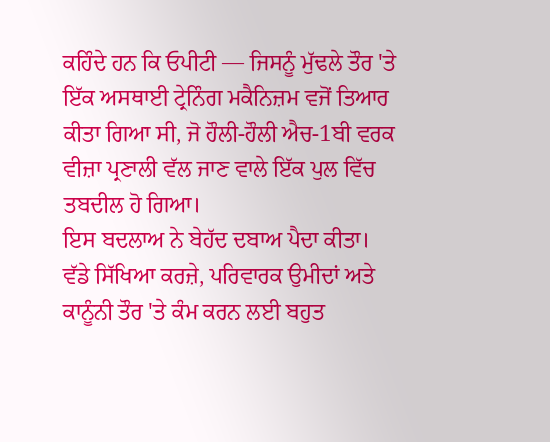ਕਹਿੰਦੇ ਹਨ ਕਿ ਓਪੀਟੀ — ਜਿਸਨੂੰ ਮੁੱਢਲੇ ਤੌਰ 'ਤੇ ਇੱਕ ਅਸਥਾਈ ਟ੍ਰੇਨਿੰਗ ਮਕੈਨਿਜ਼ਮ ਵਜੋਂ ਤਿਆਰ ਕੀਤਾ ਗਿਆ ਸੀ, ਜੋ ਹੌਲੀ-ਹੌਲੀ ਐਚ-1ਬੀ ਵਰਕ ਵੀਜ਼ਾ ਪ੍ਰਣਾਲੀ ਵੱਲ ਜਾਣ ਵਾਲੇ ਇੱਕ ਪੁਲ ਵਿੱਚ ਤਬਦੀਲ ਹੋ ਗਿਆ।
ਇਸ ਬਦਲਾਅ ਨੇ ਬੇਹੱਦ ਦਬਾਅ ਪੈਦਾ ਕੀਤਾ।
ਵੱਡੇ ਸਿੱਖਿਆ ਕਰਜ਼ੇ, ਪਰਿਵਾਰਕ ਉਮੀਦਾਂ ਅਤੇ ਕਾਨੂੰਨੀ ਤੌਰ 'ਤੇ ਕੰਮ ਕਰਨ ਲਈ ਬਹੁਤ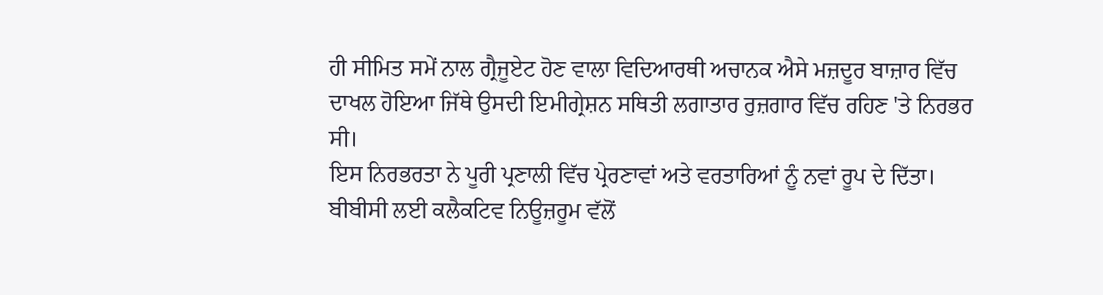ਹੀ ਸੀਮਿਤ ਸਮੇਂ ਨਾਲ ਗ੍ਰੈਜੂਏਟ ਹੋਣ ਵਾਲਾ ਵਿਦਿਆਰਥੀ ਅਚਾਨਕ ਐਸੇ ਮਜ਼ਦੂਰ ਬਾਜ਼ਾਰ ਵਿੱਚ ਦਾਖਲ ਹੋਇਆ ਜਿੱਥੇ ਉਸਦੀ ਇਮੀਗ੍ਰੇਸ਼ਨ ਸਥਿਤੀ ਲਗਾਤਾਰ ਰੁਜ਼ਗਾਰ ਵਿੱਚ ਰਹਿਣ 'ਤੇ ਨਿਰਭਰ ਸੀ।
ਇਸ ਨਿਰਭਰਤਾ ਨੇ ਪੂਰੀ ਪ੍ਰਣਾਲੀ ਵਿੱਚ ਪ੍ਰੇਰਣਾਵਾਂ ਅਤੇ ਵਰਤਾਰਿਆਂ ਨੂੰ ਨਵਾਂ ਰੂਪ ਦੇ ਦਿੱਤਾ।
ਬੀਬੀਸੀ ਲਈ ਕਲੈਕਟਿਵ ਨਿਊਜ਼ਰੂਮ ਵੱਲੋਂ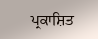ਪ੍ਰਕਾਸ਼ਿਤ